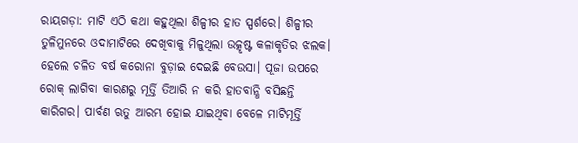ରାୟଗଡ଼ା: ମାଟି ଏଠି କଥା କହୁଥିଲା ଶିଳ୍ପୀର ହାତ ସ୍ପର୍ଶରେ। ଶିଳ୍ପୀର ତୁଳିମୁନରେ ଓଦାମାଟିରେ ଦେଖିବାକୁ ମିଳୁଥିଲା ଉତ୍କୃଷ୍ଟ କଳାକୃତିର ଝଲକ। ହେଲେ ଚଳିତ ବର୍ଷ କରୋନା ବୁଡ଼ାଇ ଦେଇଛି ବେଉସା। ପୂଜା ଉପରେ ରୋକ୍ ଲାଗିବା କାରଣରୁ ମୂର୍ତ୍ତି ତିଆରି ନ କରି ହାତବାନ୍ଧି ବସିଛନ୍ତି କାରିଗର। ପାର୍ବଣ ଋତୁ ଆରମ୍ଭ ହୋଇ ଯାଇଥିବା ବେଳେ ମାଟିମୂର୍ତ୍ତି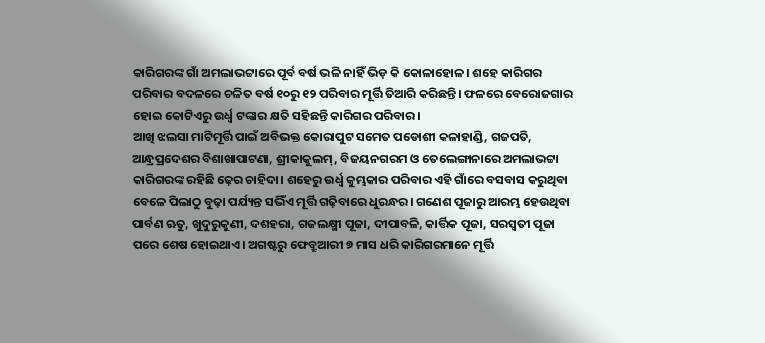କାରିଗରଙ୍କ ଗାଁ ଅମଲାଭଟ୍ଟାରେ ପୂର୍ବ ବର୍ଷ ଭଳି ନାହିଁ ଭିଡ଼ କି କୋଳାହୋଳ। ଶହେ କାରିଗର ପରିବାର ବଦଳରେ ଚଳିତ ବର୍ଷ ୧୦ରୁ ୧୨ ପରିବାର ମୂର୍ତ୍ତି ତିଆରି କରିଛନ୍ତି। ଫଳରେ ବେରୋଜଗାର ହୋଇ କୋଟିଏରୁ ଉର୍ଧ୍ବ ଟଙ୍କାର କ୍ଷତି ସହିଛନ୍ତି କାରିଗର ପରିବାର।
ଆଖି ଝଲସା ମାଟିମୂର୍ତ୍ତି ପାଇଁ ଅବିଭକ୍ତ କୋରାପୁଟ ସମେତ ପଡୋଶୀ କଳାହାଣ୍ଡି, ଗଜପତି, ଆନ୍ଧ୍ରପ୍ରଦେଶର ବିଶାଖାପାଟଣା, ଶ୍ରୀକାକୁଲମ୍, ବିଜୟନଗରମ ଓ ତେଲେଙ୍ଗାନାରେ ଅମଲାଭଟ୍ଟା କାରିଗରଙ୍କ ରହିଛି ଢ଼େର ଚାହିଦା। ଶହେରୁ ଉର୍ଧ୍ବ କୁମ୍ଭକାର ପରିବାର ଏହି ଗାଁରେ ବସବାସ କରୁଥିବା ବେଳେ ପିଲାଠୁ ବୁଢ଼ା ପର୍ଯ୍ୟନ୍ତ ସଭିଁଏ ମୂର୍ତ୍ତି ଗଢ଼ିବାରେ ଧୁରନ୍ଧର। ଗଣେଶ ପୂଜାରୁ ଆରମ୍ଭ ହେଉଥିବା ପାର୍ବଣ ଋତୁ, ଖୁଦୁରୁକୁଣୀ, ଦଶହରା, ଗଜଲକ୍ଷ୍ମୀ ପୂଜା, ଦୀପାବଳି, କାର୍ତ୍ତିକ ପୂଜା, ସରସ୍ବତୀ ପୂଜା ପରେ ଶେଷ ହୋଇଥାଏ। ଅଗଷ୍ଟରୁ ଫେବ୍ରୁଆରୀ ୭ ମାସ ଧରି କାରିଗରମାନେ ମୂର୍ତ୍ତି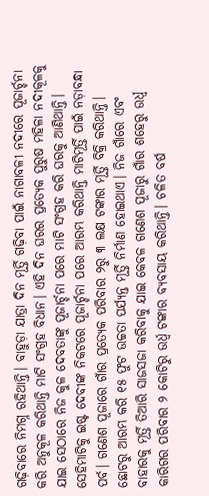ଗଢ଼ିବାରେ ନିମଗ୍ନ ରହିଥାନ୍ତି। ବାହୁଡ଼ା ଯାତ୍ରା ଦିନ ମୂର୍ତ୍ତି ଗଢ଼ିବା ପାଇଁ ନାଗାବଳୀ ନଦୀରେ ପୂଜାର୍ଚ୍ଚନା କରି ଅନୁକୂଳ କରିଥାନ୍ତି ମାଟି ସଂଗ୍ରହ ବିଧାନ। ଏହି ଦିନ ଘରର ପ୍ରତ୍ୟେକ ପୁରୁଷ ମହିଳା ନଦୀକୂଳକୁ ଯାଇ ସେଠାରେ ନିଜ କୁଳ ଦେବତାଙ୍କୁ ପୂଜାର୍ଚ୍ଚନା ପରେ ମାଟି ସଂଗ୍ରହ କରି ଘରକୁ ଆଣିଥାନ୍ତି। ସେହିମାଟିକୁ ଇଷ୍ଟ ଦେବୀଙ୍କ ନିକଟରେ ପୂଜାର୍ଚ୍ଚନା ପରେ ଆରମ୍ଭ କରିଥାନ୍ତି ମାଟିମୂର୍ତ୍ତି ପାଇଁ ନଡ଼ାବନ୍ଧା ପର୍ବ। ଗଣେଶ ପୂଜାରେ ଗାଁର ପ୍ରତ୍ୟେକ ପରିବାର ୨ରୁ ୩ ଲକ୍ଷ ଟଙ୍କାର ମୂର୍ତ୍ତି ବିକ୍ରି କରିଥାନ୍ତି। ଛୋଟରୁ ଆରମ୍ଭ କରି ୧୫ ଫୁଟ ଉଚ୍ଚତା ପର୍ଯ୍ୟନ୍ତ ମୂର୍ତ୍ତି ନିର୍ମାଣ ହୋଇଥାଏ। ନିଜ ଗାଁରେ ଏବଂ ବାହାରକୁ ମୂର୍ତ୍ତି ତିଆରି ସାଜସଜା କରିବାକୁ ଯାଇ କେବଳ ଗଣେଶ ପୂଜାରୁ ଗାଁର ଶହେରୁ ଉର୍ଧ୍ବ କାରିଗର ପରିବାର ୨ କୋଟିରୁ ଉର୍ଧ୍ବ ଟଙ୍କାର ବ୍ୟବସାୟ କରିଥାନ୍ତି। ଚଳିତ ବର୍ଷ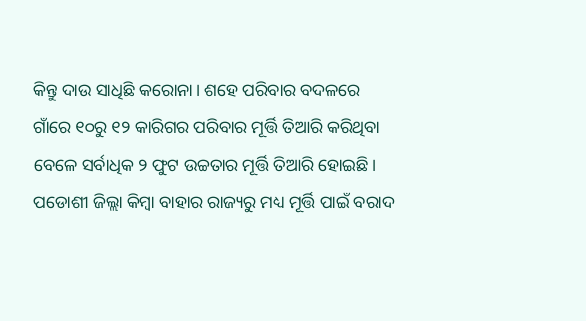କିନ୍ତୁ ଦାଉ ସାଧିଛି କରୋନା। ଶହେ ପରିବାର ବଦଳରେ ଗାଁରେ ୧୦ରୁ ୧୨ କାରିଗର ପରିବାର ମୂର୍ତ୍ତି ତିଆରି କରିଥିବା ବେଳେ ସର୍ବାଧିକ ୨ ଫୁଟ ଉଚ୍ଚତାର ମୂର୍ତ୍ତି ତିଆରି ହୋଇଛି। ପଡୋଶୀ ଜିଲ୍ଲା କିମ୍ବା ବାହାର ରାଜ୍ୟରୁ ମଧ୍ୟ ମୂର୍ତ୍ତି ପାଇଁ ବରାଦ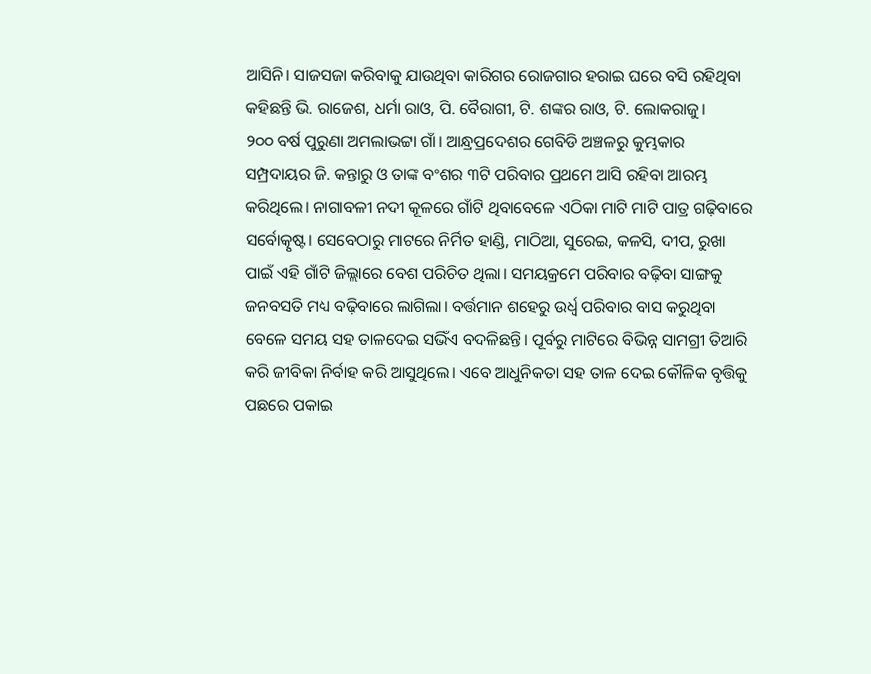ଆସିନି। ସାଜସଜା କରିବାକୁ ଯାଉଥିବା କାରିଗର ରୋଜଗାର ହରାଇ ଘରେ ବସି ରହିଥିବା କହିଛନ୍ତି ଭି. ରାଜେଶ, ଧର୍ମା ରାଓ, ପି. ବୈରାଗୀ, ଟି. ଶଙ୍କର ରାଓ, ଟି. ଲୋକରାଜୁ।
୨୦୦ ବର୍ଷ ପୁରୁଣା ଅମଲାଭଟ୍ଟା ଗାଁ। ଆନ୍ଧ୍ରପ୍ରଦେଶର ଗେବିଡି ଅଞ୍ଚଳରୁ କୁମ୍ଭକାର ସମ୍ପ୍ରଦାୟର ଜି. କନ୍ତାରୁ ଓ ତାଙ୍କ ବଂଶର ୩ଟି ପରିବାର ପ୍ରଥମେ ଆସି ରହିବା ଆରମ୍ଭ କରିଥିଲେ। ନାଗାବଳୀ ନଦୀ କୂଳରେ ଗାଁଟି ଥିବାବେଳେ ଏଠିକା ମାଟି ମାଟି ପାତ୍ର ଗଢ଼ିବାରେ ସର୍ବୋତ୍କୃଷ୍ଟ। ସେବେଠାରୁ ମାଟରେ ନିର୍ମିତ ହାଣ୍ଡି, ମାଠିଆ, ସୁରେଇ, କଳସି, ଦୀପ, ରୁଖା ପାଇଁ ଏହି ଗାଁଟି ଜିଲ୍ଲାରେ ବେଶ ପରିଚିତ ଥିଲା। ସମୟକ୍ରମେ ପରିବାର ବଢ଼ିବା ସାଙ୍ଗକୁ ଜନବସତି ମଧ୍ୟ ବଢ଼ିବାରେ ଲାଗିଲା। ବର୍ତ୍ତମାନ ଶହେରୁ ଉର୍ଧ୍ବ ପରିବାର ବାସ କରୁଥିବା ବେଳେ ସମୟ ସହ ତାଳଦେଇ ସଭିଁଏ ବଦଳିଛନ୍ତି। ପୂର୍ବରୁ ମାଟିରେ ବିଭିନ୍ନ ସାମଗ୍ରୀ ତିଆରି କରି ଜୀବିକା ନିର୍ବାହ କରି ଆସୁଥିଲେ। ଏବେ ଆଧୁନିକତା ସହ ତାଳ ଦେଇ କୌଳିକ ବୃତ୍ତିକୁ ପଛରେ ପକାଇ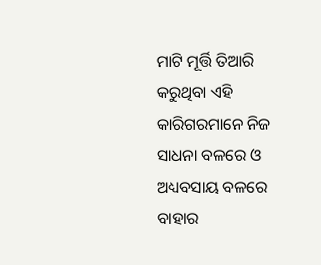ମାଟି ମୂର୍ତ୍ତି ତିଆରି କରୁଥିବା ଏହି କାରିଗରମାନେ ନିଜ ସାଧନା ବଳରେ ଓ ଅଧ୍ୟବସାୟ ବଳରେ ବାହାର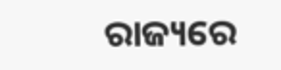ରାଜ୍ୟରେ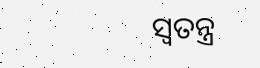ସ୍ୱତନ୍ତ୍ର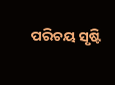ପରିଚୟ ସୃଷ୍ଟି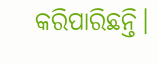କରିପାରିଛନ୍ତି।